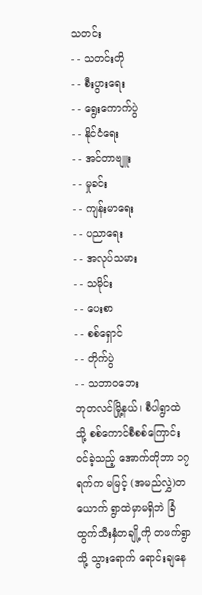သတင်း
- - သတင်းတို
- - စီးပွားရေး
- - ရွေးကောက်ပွဲ
- - နိုင်ငံရေး
- - အင်တာဗျူး
- - မှုခင်း
- - ကျန်းမာရေး
- - ပညာရေး
- - အလုပ်သမား
- - သမိုင်း
- - ပေးစာ
- - စစ်ရှောင်
- - တိုက်ပွဲ
- - သဘာဝဘေး
ဘုတလင်မြို့နယ်၊ စီပါရွာထဲသို့ စစ်ကောင်စီစစ်ကြောင်းဝင်ခဲ့သည့် အောက်တိုဘာ ၁၇ ရက်က မမြင့် (အမည်လွှဲ)တယောက် ရွာထဲမှာမရှိဘဲ ခြံထွက်သီးနှံတချို့ကို တဖက်ရွာသို့ သွားရောက် ရောင်းချနေ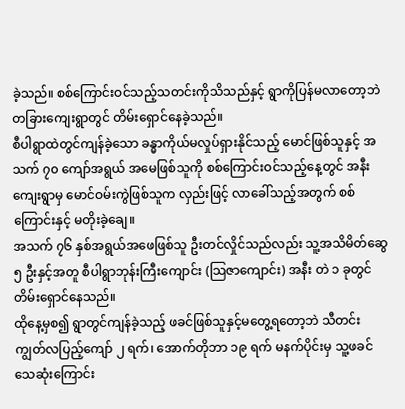ခဲ့သည်။ စစ်ကြောင်းဝင်သည့်သတင်းကိုသိသည်နှင့် ရွာကိုပြန်မလာတော့ဘဲ တခြားကျေးရွာတွင် တိမ်းရှောင်နေခဲ့သည်။
စီပါရွာထဲတွင်ကျန်ခဲ့သော ခန္ဓာကိုယ်မလှုပ်ရှားနိုင်သည့် မောင်ဖြစ်သူနှင့် အသက် ၇၀ ကျော်အရွယ် အမေဖြစ်သူကို စစ်ကြောင်းဝင်သည့်နေ့တွင် အနီးကျေးရွာမှ မောင်ဝမ်းကွဲဖြစ်သူက လှည်းဖြင့် လာခေါ်သည့်အတွက် စစ်ကြောင်းနှင့် မတိုးခဲ့ချေ။
အသက် ၇၆ နှစ်အရွယ်အဖေဖြစ်သူ ဦးတင်လှိုင်သည်လည်း သူ့အသိမိတ်ဆွေ ၅ ဦးနှင့်အတူ စီပါရွာဘုန်းကြီးကျောင်း (သြဇာကျောင်း) အနီး တဲ ၁ ခုတွင် တိမ်းရှောင်နေသည်။
ထိုနေ့မှစ၍ ရွာတွင်ကျန်ခဲ့သည့် ဖခင်ဖြစ်သူနှင့်မတွေ့ရတော့ဘဲ သီတင်းကျွတ်လပြည့်ကျော် ၂ ရက်၊ အောက်တိုဘာ ၁၉ ရက် မနက်ပိုင်းမှ သူ့ဖခင်သေဆုံးကြောင်း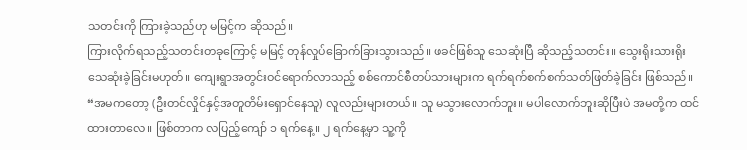သတင်းကို ကြားခဲ့သည်ဟု မမြင့်က ဆိုသည်။
ကြားလိုက်ရသည့်သတင်းတခုကြောင့် မမြင့် တုန်လှုပ်ခြောက်ခြားသွားသည်။ ဖခင်ဖြစ်သူ သေဆုံးပြီ ဆိုသည့်သတင်း။ သွေးရိုးသားရိုး သေဆုံးခဲ့ခြင်းမဟုတ်။ ကျေးရွာအတွင်းဝင်ရောက်လာသည့် စစ်ကောင်စီတပ်သားများက ရက်ရက်စက်စက်သတ်ဖြတ်ခဲ့ခြင်း ဖြစ်သည်။
“အမကတော့ (ဦးတင်လှိုင်နှင့်အတူတိမ်းရှောင်နေသူ) လူလည်းများတယ်။ သူ မသွားလောက်ဘူး။ မပါလောက်ဘူးဆိုပြီးပဲ အမတို့က ထင်ထားတာလေ။ ဖြစ်တာက လပြည့်ကျော် ၁ ရက်နေ့။ ၂ ရက်နေ့မှာ သူ့ကို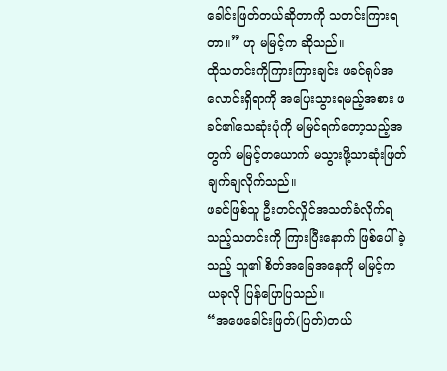ခေါင်းဖြတ်တယ်ဆိုတာကို သတင်းကြားရတာ။” ဟု မမြင့်က ဆိုသည်။
ထိုသတင်းကိုကြားကြားချင်း ဖခင်ရုပ်အလောင်းရှိရာကို အပြေးသွားရမည့်အစား ဖခင်၏သေဆုံးပုံကို မမြင်ရက်တော့သည့်အတွက် မမြင့်တယောက် မသွားဖို့သာဆုံးဖြတ်ချက်ချလိုက်သည်။
ဖခင်ဖြစ်သူ ဦးတင်လှိုင်အသတ်ခံလိုက်ရသည့်သတင်းကို ကြားပြီးနောက် ဖြစ်ပေါ်ခဲ့သည့် သူ၏ စိတ်အခြေအနေကို မမြင့်က ယခုလို ပြန်ပြောပြသည်။
“အဖေခေါင်းဖြတ်(ပြတ်)တယ်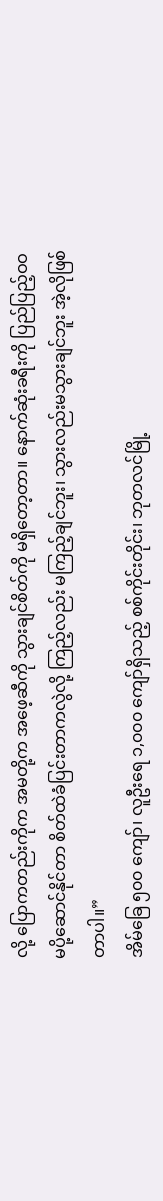လို့ ပြောကတည်းကိုက အမတို့က အဖေ့ဆီကို သွားချင်စိတ်ကို မရှိတော့တာ။ နောက်ဆုံးခရီးကို ပြည်ပြည့်ဝဝ မပို့ဆောင်နိုင်တာ စိတ်ထဲခံပြင်းတာကလွဲလို့ ကြည့်လည်း မကြည့်ချင်ဘူး၊ သွားလည်းမသွားချင်ဘူး အဲ့လိုဖြစ်တာပါ။”
အိမ်ခြေ ၅၀၀ ကျော်၊ လူဦးရေ ၁,၀၀၀ ကျော်ရှိသည့် စစ်ကိုင်းတိုင်း၊ ဘုတလင်မြို့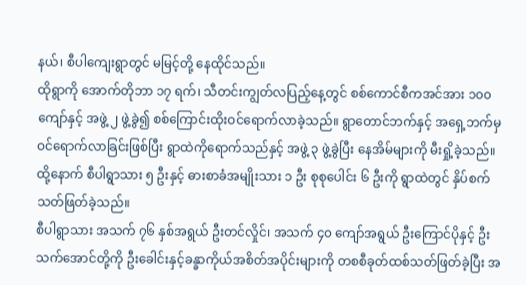နယ်၊ စီပါကျေးရွာတွင် မမြင့်တို့ နေထိုင်သည်။
ထိုရွာကို အောက်တိုဘာ ၁၇ ရက်၊ သီတင်းကျွတ်လပြည့်နေ့တွင် စစ်ကောင်စီကအင်အား ၁၀၀ ကျော်နှင့် အဖွဲ့ ၂ ဖွဲ့ခွဲ၍ စစ်ကြောင်းထိုးဝင်ရောက်လာခဲ့သည်။ ရွာတောင်ဘက်နှင့် အရှေ့ဘက်မှ ဝင်ရောက်လာခြင်းဖြစ်ပြီး ရွာထဲကိုရောက်သည်နှင့် အဖွဲ့ ၃ ဖွဲ့ခွဲပြီး နေအိမ်များကို မီးရှို့ခဲ့သည်။
ထို့နောက် စီပါရွာသား ၅ ဦးနှင့် ဓားစာခံအမျိုးသား ၁ ဦး စုစုပေါင်း ၆ ဦးကို ရွာထဲတွင် နှိပ်စက်သတ်ဖြတ်ခဲ့သည်။
စီပါရွာသား အသက် ၇၆ နှစ်အရွယ် ဦးတင်လှိုင်၊ အသက် ၄၀ ကျော်အရွယ် ဦးကြောင်ပိုနှင့် ဦးသက်အောင်တို့ကို ဦးခေါင်းနှင့်ခန္ခာကိုယ်အစိတ်အပိုင်းများကို တစစီခုတ်ထစ်သတ်ဖြတ်ခဲ့ပြီး အ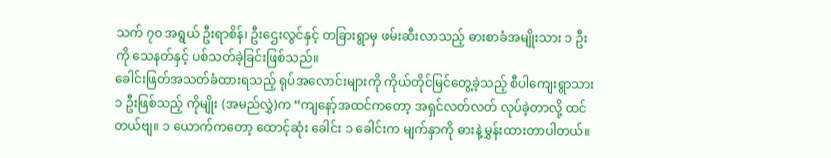သက် ၇၀ အရွယ် ဦးရာစိန်၊ ဦးဌေးလွင်နှင့် တခြားရွာမှ ဖမ်းဆီးလာသည့် ဓားစာခံအမျိုးသား ၁ ဦးကို သေနတ်နှင့် ပစ်သတ်ခဲ့ခြင်းဖြစ်သည်။
ခေါင်းဖြတ်အသတ်ခံထားရသည့် ရုပ်အလောင်းများကို ကိုယ်တိုင်မြင်တွေ့ခဲ့သည့် စီပါကျေးရွာသား ၁ ဦးဖြစ်သည့် ကိုမျိုး (အမည်လွှဲ)က “ကျနော့်အထင်ကတော့ အရှင်လတ်လတ် လုပ်ခဲ့တာလို့ ထင်တယ်ဗျ။ ၁ ယောက်ကတော့ ထောင့်ဆုံး ခေါင်း ၁ ခေါင်းက မျက်နှာကို ဓားနဲ့မွှန်းထားတာပါတယ်။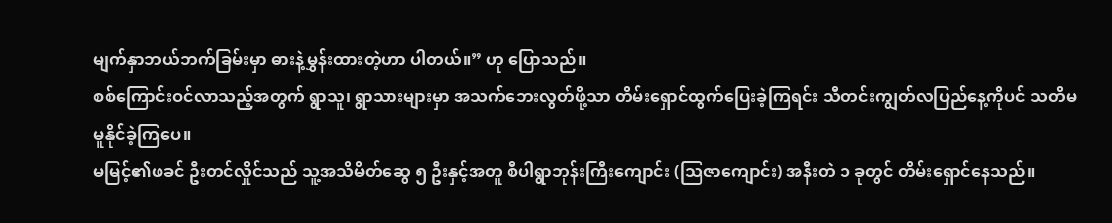မျက်နှာဘယ်ဘက်ခြမ်းမှာ ဓားနဲ့မွှန်းထားတဲ့ဟာ ပါတယ်။” ဟု ပြောသည်။
စစ်ကြောင်းဝင်လာသည့်အတွက် ရွာသူ၊ ရွာသားများမှာ အသက်ဘေးလွတ်ဖို့သာ တိမ်းရှောင်ထွက်ပြေးခဲ့ကြရင်း သီတင်းကျွတ်လပြည်နေ့ကိုပင် သတိမမူနိုင်ခဲ့ကြပေ။
မမြင့်၏ဖခင် ဦးတင်လှိုင်သည် သူ့အသိမိတ်ဆွေ ၅ ဦးနှင့်အတူ စီပါရွာဘုန်းကြီးကျောင်း (သြဇာကျောင်း) အနီးတဲ ၁ ခုတွင် တိမ်းရှောင်နေသည်။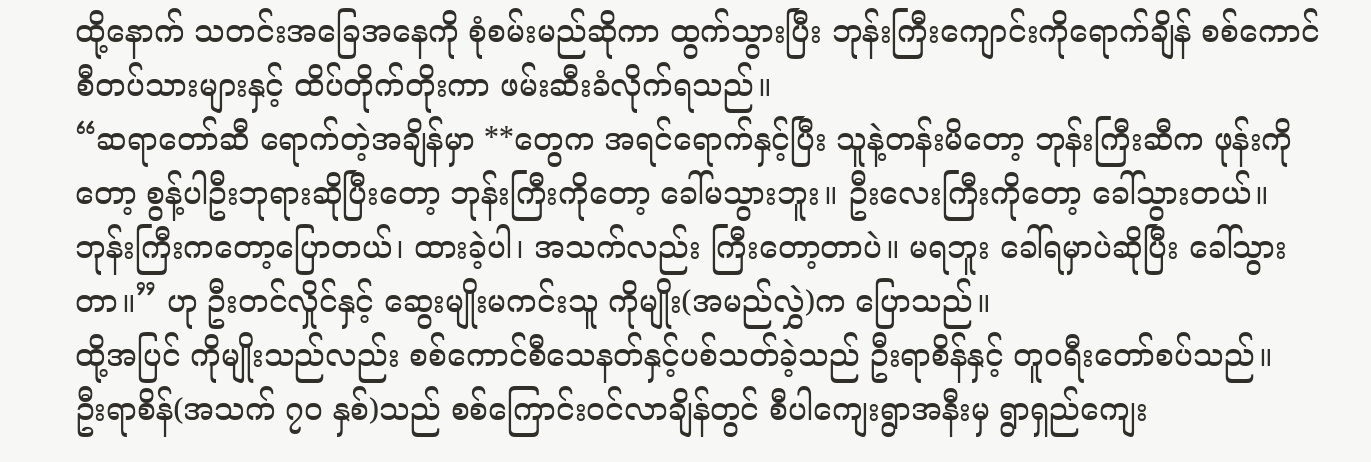ထို့နောက် သတင်းအခြေအနေကို စုံစမ်းမည်ဆိုကာ ထွက်သွားပြီး ဘုန်းကြီးကျောင်းကိုရောက်ချိန် စစ်ကောင်စီတပ်သားများနှင့် ထိပ်တိုက်တိုးကာ ဖမ်းဆီးခံလိုက်ရသည်။
“ဆရာတော်ဆီ ရောက်တဲ့အချိန်မှာ **တွေက အရင်ရောက်နှင့်ပြီး သူနဲ့တန်းမိတော့ ဘုန်းကြီးဆီက ဖုန်းကိုတော့ စွန့်ပါဦးဘုရားဆိုပြီးတော့ ဘုန်းကြီးကိုတော့ ခေါ်မသွားဘူး။ ဦးလေးကြီးကိုတော့ ခေါ်သွားတယ်။ ဘုန်းကြီးကတော့ပြောတယ်၊ ထားခဲ့ပါ၊ အသက်လည်း ကြီးတော့တာပဲ။ မရဘူး ခေါ်ရမှာပဲဆိုပြီး ခေါ်သွားတာ။” ဟု ဦးတင်လှိုင်နှင့် ဆွေးမျိုးမကင်းသူ ကိုမျိုး(အမည်လွှဲ)က ပြောသည်။
ထို့အပြင် ကိုမျိုးသည်လည်း စစ်ကောင်စီသေနတ်နှင့်ပစ်သတ်ခဲ့သည် ဦးရာစိန်နှင့် တူဝရီးတော်စပ်သည်။
ဦးရာစိန်(အသက် ၇၀ နှစ်)သည် စစ်ကြောင်းဝင်လာချိန်တွင် စီပါကျေးရွာအနီးမှ ရွာရှည်ကျေး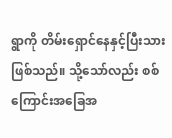ရွာကို တိမ်းရှောင်နေနှင့်ပြီးသား ဖြစ်သည်။ သို့သော်လည်း စစ်ကြောင်းအခြေအ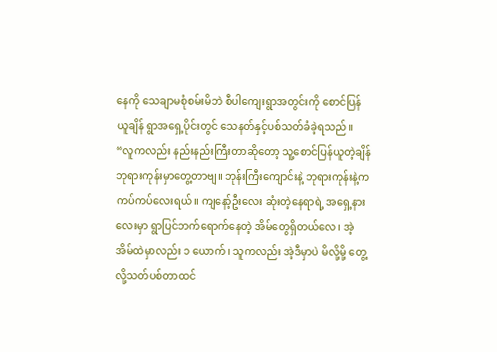နေကို သေချာမစုံစမ်းမိဘဲ စီပါကျေးရွာအတွင်းကို စောင်ပြန်ယူချိန် ရွာအရှေ့ပိုင်းတွင် သေနတ်နှင့်ပစ်သတ်ခံခဲ့ရသည်။
“လူကလည်း နည်းနည်းကြီးတာဆိုတော့ သူ့စောင်ပြန်ယူတဲ့ချိန် ဘုရားကုန်းမှာတွေ့တာဗျ။ ဘုန်းကြီးကျောင်းနဲ့ ဘုရားကုန်းနဲ့က ကပ်ကပ်လေးရယ်။ ကျနော့်ဦးလေး ဆုံးတဲ့နေရာရဲ့ အရှေ့နားလေးမှာ ရွာပြင်ဘက်ရောက်နေတဲ့ အိမ်တွေရှိတယ်လေ၊ အဲ့အိမ်ထဲမှာလည်း ၁ ယောက်၊ သူကလည်း အဲ့ဒီမှာပဲ မိလို့မို့ တွေ့လို့သတ်ပစ်တာထင်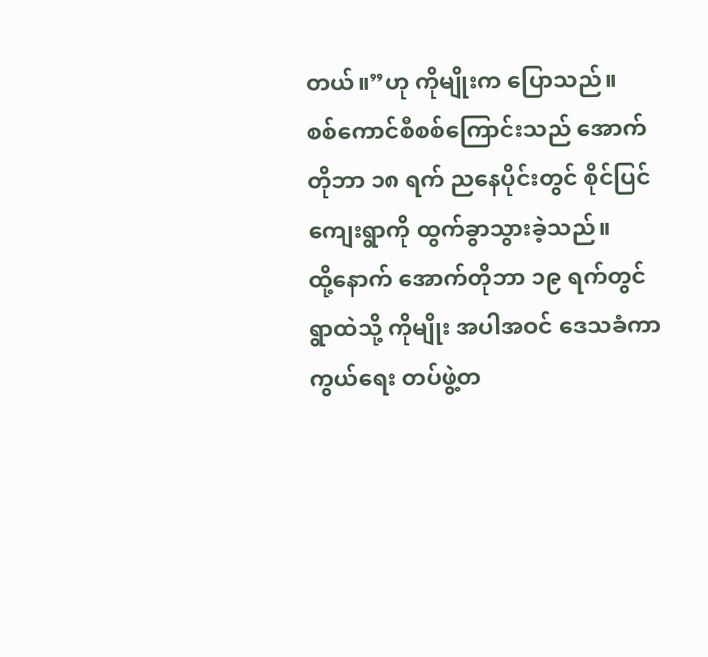တယ်။”ဟု ကိုမျိုးက ပြောသည်။
စစ်ကောင်စီစစ်ကြောင်းသည် အောက်တိုဘာ ၁၈ ရက် ညနေပိုင်းတွင် စိုင်ပြင်ကျေးရွာကို ထွက်ခွာသွားခဲ့သည်။
ထို့နောက် အောက်တိုဘာ ၁၉ ရက်တွင် ရွာထဲသို့ ကိုမျိုး အပါအဝင် ဒေသခံကာကွယ်ရေး တပ်ဖွဲ့တ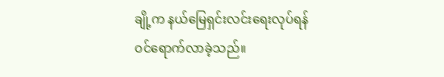ချို့က နယ်မြေရှင်းလင်းရေးလုပ်ရန် ဝင်ရောက်လာခဲ့သည်။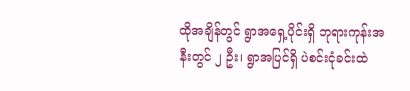ထိုအချိန်တွင် ရွာအရှေ့ပိုင်းရှိ ဘုရားကုန်းအနီးတွင် ၂ ဦး၊ ရွာအပြင်ရှိ ပဲစင်းငုံခင်းထဲ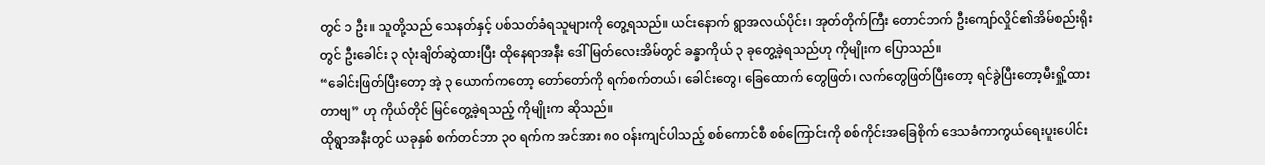တွင် ၁ ဦး။ သူတို့သည် သေနတ်နှင့် ပစ်သတ်ခံရသူများကို တွေ့ရသည်။ ယင်းနောက် ရွာအလယ်ပိုင်း၊ အုတ်တိုက်ကြီး တောင်ဘက် ဦးကျော်လှိုင်၏အိမ်စည်းရိုးတွင် ဦးခေါင်း ၃ လုံးချိတ်ဆွဲထားပြီး ထိုနေရာအနီး ဒေါ်မြတ်လေးအိမ်တွင် ခန္ခာကိုယ် ၃ ခုတွေ့ခဲ့ရသည်ဟု ကိုမျိုးက ပြောသည်။
“ခေါင်းဖြတ်ပြီးတော့ အဲ့ ၃ ယောက်ကတော့ တော်တော်ကို ရက်စက်တယ်၊ ခေါင်းတွေ၊ ခြေထောက် တွေဖြတ်၊ လက်တွေဖြတ်ပြီးတော့ ရင်ခွဲပြီးတော့မီးရှို့ထားတာဗျ” ဟု ကိုယ်တိုင် မြင်တွေ့ခဲ့ရသည့် ကိုမျိုးက ဆိုသည်။
ထိုရွာအနီးတွင် ယခုနှစ် စက်တင်ဘာ ၃၀ ရက်က အင်အား ၈၀ ဝန်းကျင်ပါသည့် စစ်ကောင်စီ စစ်ကြောင်းကို စစ်ကိုင်းအခြေစိုက် ဒေသခံကာကွယ်ရေးပူးပေါင်း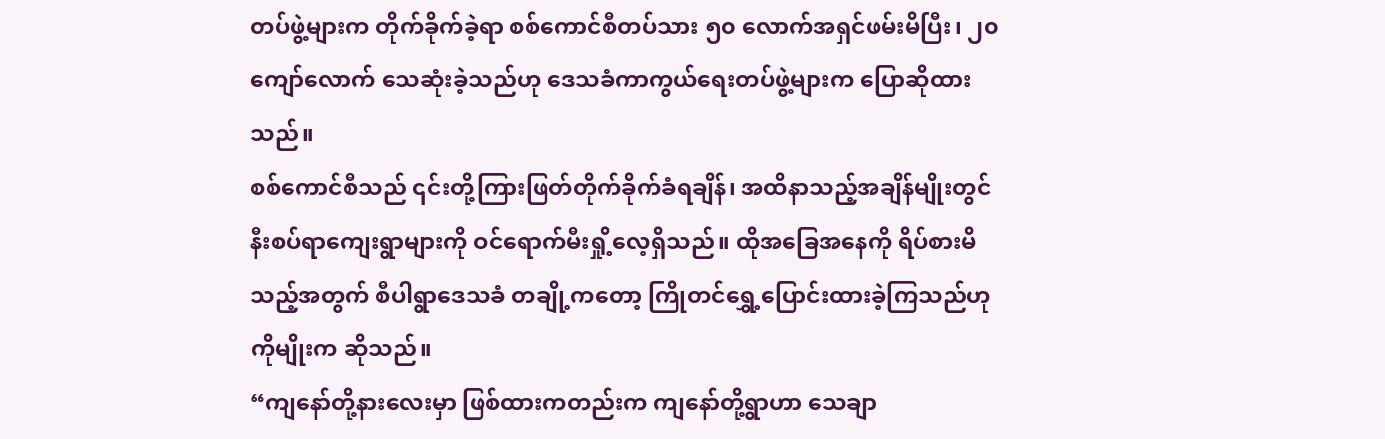တပ်ဖွဲ့များက တိုက်ခိုက်ခဲ့ရာ စစ်ကောင်စီတပ်သား ၅၀ လောက်အရှင်ဖမ်းမိပြီး၊ ၂၀ ကျော်လောက် သေဆုံးခဲ့သည်ဟု ဒေသခံကာကွယ်ရေးတပ်ဖွဲ့များက ပြောဆိုထားသည်။
စစ်ကောင်စီသည် ၎င်းတို့ကြားဖြတ်တိုက်ခိုက်ခံရချိန်၊ အထိနာသည့်အချိန်မျိုးတွင် နီးစပ်ရာကျေးရွာများကို ဝင်ရောက်မီးရှို့လေ့ရှိသည်။ ထိုအခြေအနေကို ရိပ်စားမိသည့်အတွက် စီပါရွာဒေသခံ တချို့ကတော့ ကြိုတင်ရွှေ့ပြောင်းထားခဲ့ကြသည်ဟု ကိုမျိုးက ဆိုသည်။
“ကျနော်တို့နားလေးမှာ ဖြစ်ထားကတည်းက ကျနော်တို့ရွာဟာ သေချာ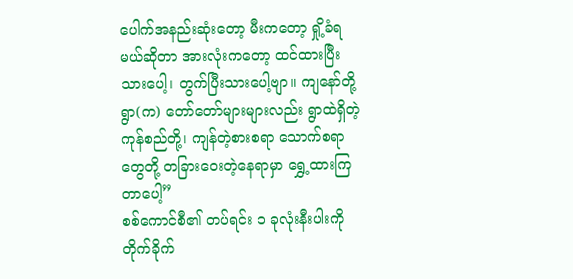ပေါက်အနည်းဆုံးတော့ မီးကတော့ ရှို့ခံရမယ်ဆိုတာ အားလုံးကတော့ ထင်ထားပြီးသားပေါ့၊ တွက်ပြီးသားပေါ့ဗျာ။ ကျနော်တို့ရွာ(က) တော်တော်များများလည်း ရွာထဲရှိတဲ့ ကုန်စည်တို့၊ ကျန်တဲ့စားစရာ သောက်စရာတွေတို့ တခြားဝေးတဲ့နေရာမှာ ရွှေ့ထားကြတာပေါ့”
စစ်ကောင်စီ၏ တပ်ရင်း ၁ ခုလုံးနီးပါးကို တိုက်ခိုက်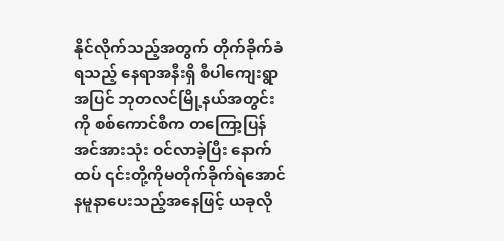နိုင်လိုက်သည့်အတွက် တိုက်ခိုက်ခံရသည့် နေရာအနီးရှိ စီပါကျေးရွာအပြင် ဘုတလင်မြို့နယ်အတွင်းကို စစ်ကောင်စီက တကြော့ပြန်အင်အားသုံး ဝင်လာခဲ့ပြီး နောက်ထပ် ၎င်းတို့ကိုမတိုက်ခိုက်ရဲအောင် နမူနာပေးသည့်အနေဖြင့် ယခုလို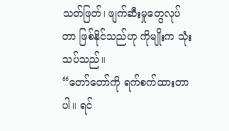သတ်ဖြတ်၊ ဖျက်ဆီးမှုတွေလုပ်တာ ဖြစ်နိုင်သည်ဟု ကိုမျိုးက သုံးသပ်သည်။
“တော်တော်ကို ရက်စက်ထားတာပါ။ ရင်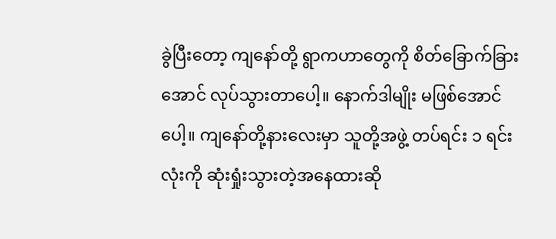ခွဲပြီးတော့ ကျနော်တို့ ရွာကဟာတွေကို စိတ်ခြောက်ခြားအောင် လုပ်သွားတာပေါ့။ နောက်ဒါမျိုး မဖြစ်အောင်ပေါ့။ ကျနော်တို့နားလေးမှာ သူတို့အဖွဲ့ တပ်ရင်း ၁ ရင်းလုံးကို ဆုံးရှုံးသွားတဲ့အနေထားဆို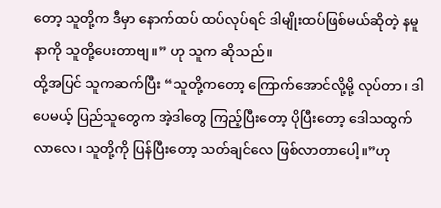တော့ သူတို့က ဒီမှာ နောက်ထပ် ထပ်လုပ်ရင် ဒါမျိုးထပ်ဖြစ်မယ်ဆိုတဲ့ နမူနာကို သူတို့ပေးတာဗျ။” ဟု သူက ဆိုသည်။
ထို့အပြင် သူကဆက်ပြီး “သူတို့ကတော့ ကြောက်အောင်လို့မို့ လုပ်တာ၊ ဒါပေမယ့် ပြည်သူတွေက အဲ့ဒါတွေ ကြည့်ပြီးတော့ ပိုပြီးတော့ ဒေါသထွက်လာလေ၊ သူတို့ကို ပြန်ပြီးတော့ သတ်ချင်လေ ဖြစ်လာတာပေါ့။”ဟု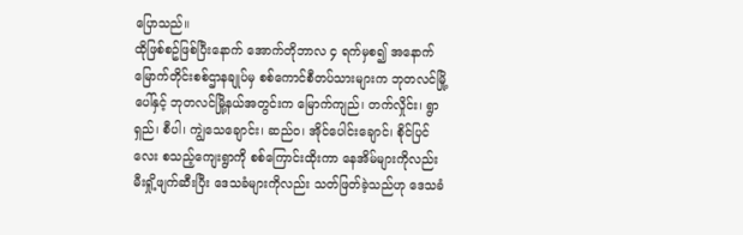ပြောသည်။
ထိုဖြစ်စဥ်ဖြစ်ပြီးနောက် အောက်တိုဘာလ ၄ ရက်မှစ၍ အနောက်မြောက်တိုင်းစစ်ဌာနချုပ်မှ စစ်ကောင်စီတပ်သားများက ဘုတလင်မြို့ပေါ်နှင့် ဘုတလင်မြို့နယ်အတွင်းက မြောက်ကျည်၊ တက်လှိုင်း၊ ရွာရှည်၊ စီပါ၊ ကျွဲသေချောင်း၊ ဆည်ဝ၊ အိုင်ပေါင်းချောင်၊ စိုင်ပြင်လေး စသည့်ကျေးရွာကို စစ်ကြောင်းထိုးကာ နေအိမ်များကိုလည်း မီးရှို့ဖျက်ဆီးပြီး ဒေသခံများကိုလည်း သတ်ဖြတ်ခဲ့သည်ဟု ဒေသခံ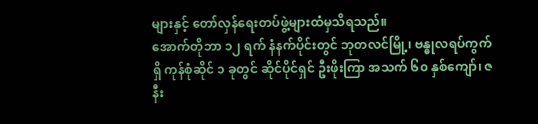များနှင့် တော်လှန်ရေးတပ်ဖွဲ့များထံမှသိရသည်။
အောက်တိုဘာ ၁၂ ရက် နံနက်ပိုင်းတွင် ဘုတလင်မြို့၊ ဗန္ဓုလရပ်ကွက်ရှိ ကုန်စုံဆိုင် ၁ ခုတွင် ဆိုင်ပိုင်ရှင် ဦးဖိုးကြာ အသက် ၆၀ နှစ်ကျော်၊ ဇနီး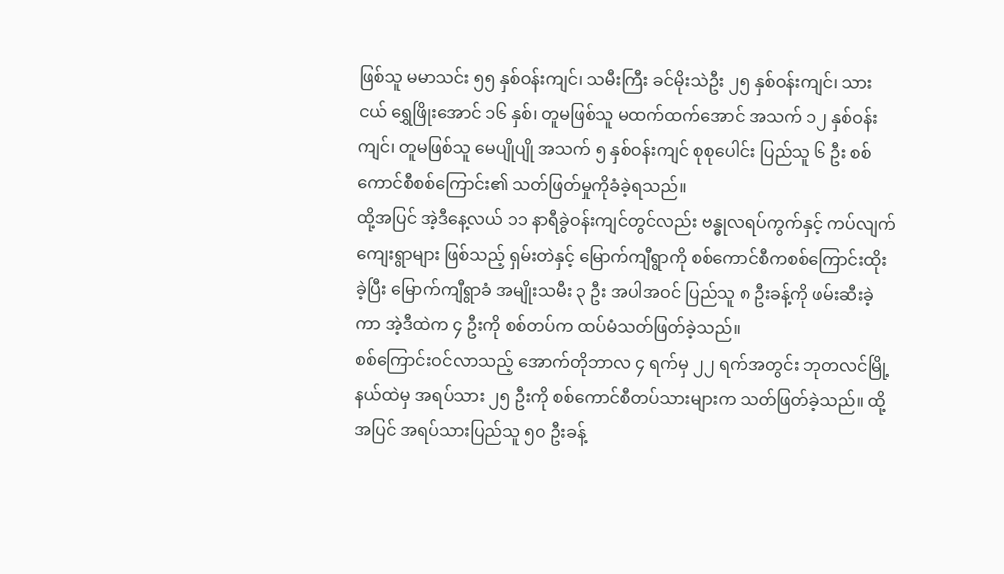ဖြစ်သူ မမာသင်း ၅၅ နှစ်ဝန်းကျင်၊ သမီးကြီး ခင်မိုးသဲဦး ၂၅ နှစ်ဝန်းကျင်၊ သားငယ် ရွှေဖြိုးအောင် ၁၆ နှစ်၊ တူမဖြစ်သူ မထက်ထက်အောင် အသက် ၁၂ နှစ်ဝန်းကျင်၊ တူမဖြစ်သူ မေပျိုပျို အသက် ၅ နှစ်ဝန်းကျင် စုစုပေါင်း ပြည်သူ ၆ ဦး စစ်ကောင်စီစစ်ကြောင်း၏ သတ်ဖြတ်မှုကိုခံခဲ့ရသည်။
ထို့အပြင် အဲ့ဒီနေ့လယ် ၁၁ နာရီခွဲဝန်းကျင်တွင်လည်း ဗန္ဓုလရပ်ကွက်နှင့် ကပ်လျက်ကျေးရွာများ ဖြစ်သည့် ရှမ်းတဲနှင့် မြောက်ကျီရွာကို စစ်ကောင်စီကစစ်ကြောင်းထိုးခဲ့ပြီး မြောက်ကျီရွာခံ အမျိုးသမီး ၃ ဦး အပါအဝင် ပြည်သူ ၈ ဦးခန့်ကို ဖမ်းဆီးခဲ့ကာ အဲ့ဒီထဲက ၄ ဦးကို စစ်တပ်က ထပ်မံသတ်ဖြတ်ခဲ့သည်။
စစ်ကြောင်းဝင်လာသည့် အောက်တိုဘာလ ၄ ရက်မှ ၂၂ ရက်အတွင်း ဘုတလင်မြို့နယ်ထဲမှ အရပ်သား ၂၅ ဦးကို စစ်ကောင်စီတပ်သားများက သတ်ဖြတ်ခဲ့သည်။ ထို့အပြင် အရပ်သားပြည်သူ ၅၀ ဦးခန့်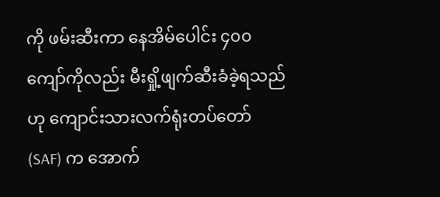ကို ဖမ်းဆီးကာ နေအိမ်ပေါင်း ၄၀၀ ကျော်ကိုလည်း မီးရှို့ဖျက်ဆီးခံခဲ့ရသည်ဟု ကျောင်းသားလက်ရုံးတပ်တော် (SAF) က အောက်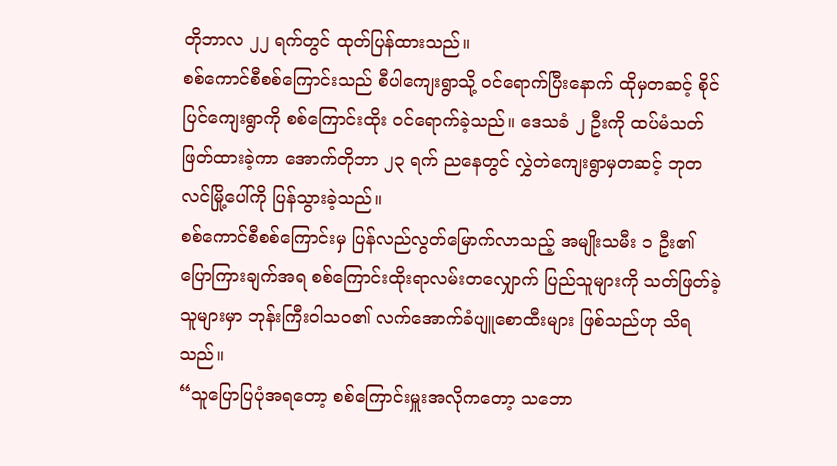တိုဘာလ ၂၂ ရက်တွင် ထုတ်ပြန်ထားသည်။
စစ်ကောင်စီစစ်ကြောင်းသည် စီပါကျေးရွာသို့ ဝင်ရောက်ပြီးနောက် ထိုမှတဆင့် စိုင်ပြင်ကျေးရွာကို စစ်ကြောင်းထိုး ဝင်ရောက်ခဲ့သည်။ ဒေသခံ ၂ ဦးကို ထပ်မံသတ်ဖြတ်ထားခဲ့ကာ အောက်တိုဘာ ၂၃ ရက် ညနေတွင် လွှဲတဲကျေးရွာမှတဆင့် ဘုတလင်မြို့ပေါ်ကို ပြန်သွားခဲ့သည်။
စစ်ကောင်စီစစ်ကြောင်းမှ ပြန်လည်လွတ်မြောက်လာသည့် အမျိုးသမီး ၁ ဦး၏ ပြောကြားချက်အရ စစ်ကြောင်းထိုးရာလမ်းတလျှောက် ပြည်သူများကို သတ်ဖြတ်ခဲ့သူများမှာ ဘုန်းကြီးဝါသဝ၏ လက်အောက်ခံပျူစောထီးများ ဖြစ်သည်ဟု သိရသည်။
“သူပြောပြပုံအရတော့ စစ်ကြောင်းမှူးအလိုကတော့ သဘော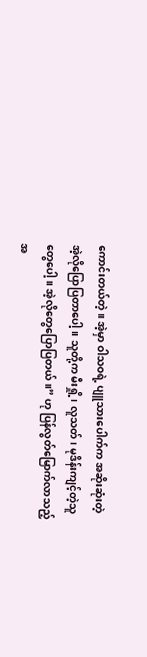ကောင်းတယ်တဲ့။ အဲ့မှာ ဝါသဝရဲ့ ပျူသားပေါက်က အဆိုးဆုံးတဲ့ အဲ့လိုပြောပြတာပေါ့။ သူတို့က မီးရှို့၊ လူသတ်၊ မုဒိန်းကျင့်တဲ့သူတွေပေါ့။ အဲ့လိုတွေပြောပြတယ်။” ဟု ပြန်လွတ်မြောက်လာသည့် အ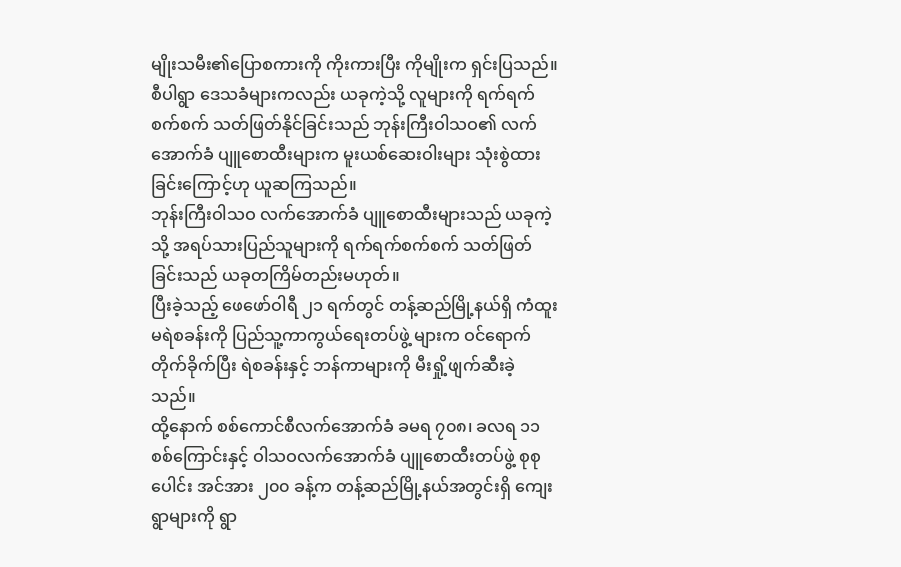မျိုးသမီး၏ပြောစကားကို ကိုးကားပြီး ကိုမျိုးက ရှင်းပြသည်။
စီပါရွာ ဒေသခံများကလည်း ယခုကဲ့သို့ လူများကို ရက်ရက်စက်စက် သတ်ဖြတ်နိုင်ခြင်းသည် ဘုန်းကြီးဝါသဝ၏ လက်အောက်ခံ ပျူစောထီးများက မူးယစ်ဆေးဝါးများ သုံးစွဲထားခြင်းကြောင့်ဟု ယူဆကြသည်။
ဘုန်းကြီးဝါသဝ လက်အောက်ခံ ပျူစောထီးများသည် ယခုကဲ့သို့ အရပ်သားပြည်သူများကို ရက်ရက်စက်စက် သတ်ဖြတ်ခြင်းသည် ယခုတကြိမ်တည်းမဟုတ်။
ပြီးခဲ့သည့် ဖေဖော်ဝါရီ ၂၁ ရက်တွင် တန့်ဆည်မြို့နယ်ရှိ ကံထူးမရဲစခန်းကို ပြည်သူ့ကာကွယ်ရေးတပ်ဖွဲ့ များက ဝင်ရောက်တိုက်ခိုက်ပြီး ရဲစခန်းနှင့် ဘန်ကာများကို မီးရှို့ဖျက်ဆီးခဲ့သည်။
ထို့နောက် စစ်ကောင်စီလက်အောက်ခံ ခမရ ၇၀၈၊ ခလရ ၁၁ စစ်ကြောင်းနှင့် ဝါသဝလက်အောက်ခံ ပျူစောထီးတပ်ဖွဲ့ စုစုပေါင်း အင်အား ၂၀၀ ခန့်က တန့်ဆည်မြို့နယ်အတွင်းရှိ ကျေးရွာများကို ရွာ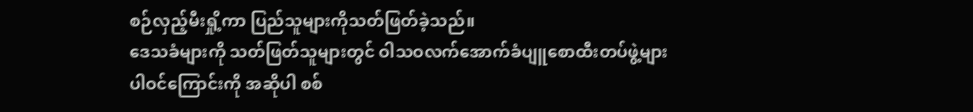စဉ်လှည့်မီးရှို့ကာ ပြည်သူများကိုသတ်ဖြတ်ခဲ့သည်။
ဒေသခံများကို သတ်ဖြတ်သူများတွင် ဝါသဝလက်အောက်ခံပျူစောထီးတပ်ဖွဲ့များ ပါဝင်ကြောင်းကို အဆိုပါ စစ်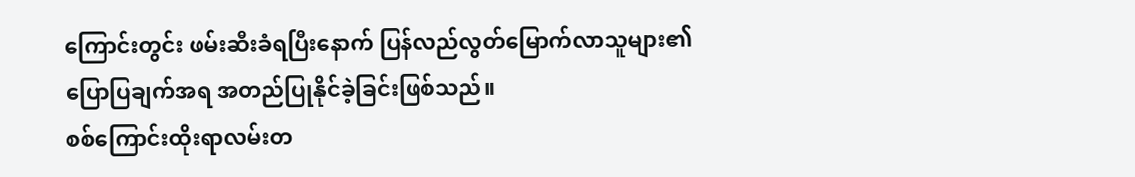ကြောင်းတွင်း ဖမ်းဆီးခံရပြီးနောက် ပြန်လည်လွတ်မြောက်လာသူများ၏ ပြောပြချက်အရ အတည်ပြုနိုင်ခဲ့ခြင်းဖြစ်သည်။
စစ်ကြောင်းထိုးရာလမ်းတ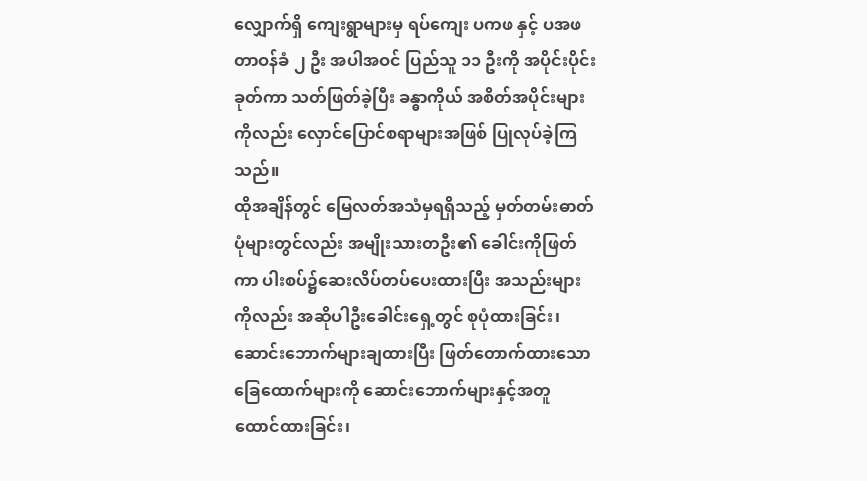လျှောက်ရှိ ကျေးရွာများမှ ရပ်ကျေး ပကဖ နှင့် ပအဖတာဝန်ခံ ၂ ဦး အပါအဝင် ပြည်သူ ၁၁ ဦးကို အပိုင်းပိုင်းခုတ်ကာ သတ်ဖြတ်ခဲ့ပြီး ခန္ဓာကိုယ် အစိတ်အပိုင်းများကိုလည်း လှောင်ပြောင်စရာများအဖြစ် ပြုလုပ်ခဲ့ကြသည်။
ထိုအချိန်တွင် မြေလတ်အသံမှရရှိသည့် မှတ်တမ်းဓာတ်ပုံများတွင်လည်း အမျိုးသားတဦး၏ ခေါင်းကိုဖြတ်ကာ ပါးစပ်၌ဆေးလိပ်တပ်ပေးထားပြီး အသည်းများကိုလည်း အဆိုပါဦးခေါင်းရှေ့တွင် စုပုံထားခြင်း၊ ဆောင်းဘောက်များချထားပြီး ဖြတ်တောက်ထားသော ခြေထောက်များကို ဆောင်းဘောက်များနှင့်အတူ ထောင်ထားခြင်း၊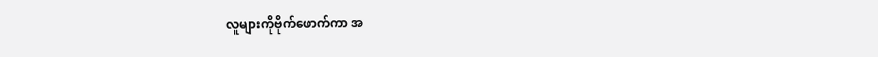လူများကိုဗိုက်ဖောက်ကာ အ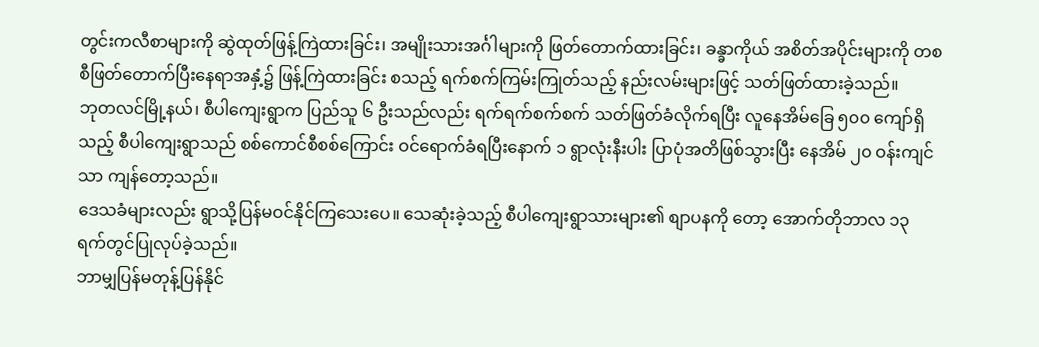တွင်းကလီစာများကို ဆွဲထုတ်ဖြန့်ကြဲထားခြင်း၊ အမျိုးသားအင်္ဂါများကို ဖြတ်တောက်ထားခြင်း၊ ခန္ခာကိုယ် အစိတ်အပိုင်းများကို တစစီဖြတ်တောက်ပြီးနေရာအနှံ့၌ ဖြန့်ကြဲထားခြင်း စသည့် ရက်စက်ကြမ်းကြုတ်သည့် နည်းလမ်းများဖြင့် သတ်ဖြတ်ထားခဲ့သည်။
ဘုတလင်မြို့နယ်၊ စီပါကျေးရွာက ပြည်သူ ၆ ဦးသည်လည်း ရက်ရက်စက်စက် သတ်ဖြတ်ခံလိုက်ရပြီး လူနေအိမ်ခြေ ၅၀၀ ကျော်ရှိသည့် စီပါကျေးရွာသည် စစ်ကောင်စီစစ်ကြောင်း ဝင်ရောက်ခံရပြီးနောက် ၁ ရွာလုံးနီးပါး ပြာပုံအတိဖြစ်သွားပြီး နေအိမ် ၂၀ ဝန်းကျင်သာ ကျန်တော့သည်။
ဒေသခံများလည်း ရွာသို့ပြန်မဝင်နိုင်ကြသေးပေ။ သေဆုံးခဲ့သည့် စီပါကျေးရွာသားများ၏ စျာပနကို တော့ အောက်တိုဘာလ ၁၃ ရက်တွင်ပြုလုပ်ခဲ့သည်။
ဘာမျှပြန်မတုန့်ပြန်နိုင်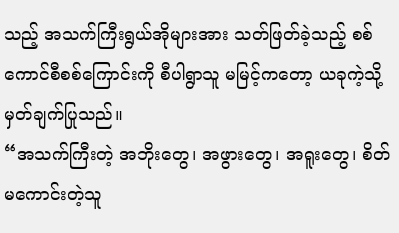သည့် အသက်ကြီးရွယ်အိုများအား သတ်ဖြတ်ခဲ့သည့် စစ်ကောင်စီစစ်ကြောင်းကို စီပါရွာသူ မမြင့်ကတော့ ယခုကဲ့သို့ မှတ်ချက်ပြုသည်။
“အသက်ကြီးတဲ့ အဘိုးတွေ၊ အဖွားတွေ၊ အရူးတွေ၊ စိတ်မကောင်းတဲ့သူ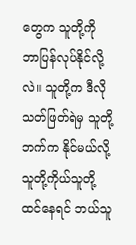တွေက သူတို့ကို ဘာပြန်လုပ်နိုင်လို့လဲ။ သူတို့က ဒီလိုသတ်ဖြတ်ရဲမှ သူတို့ဘက်က နိုင်မယ်လို့ သူတို့ကိုယ်သူတို့ထင်နေရင် ဘယ်သူ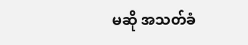မဆို အသတ်ခံ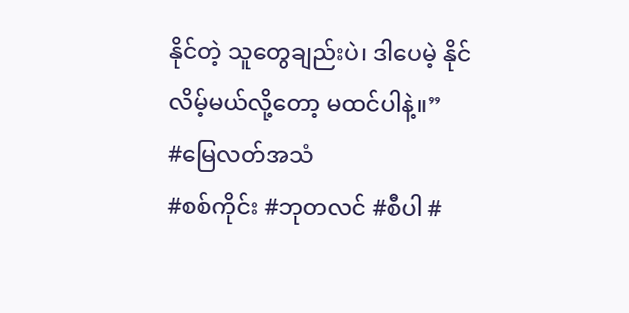နိုင်တဲ့ သူတွေချည်းပဲ၊ ဒါပေမဲ့ နိုင်လိမ့်မယ်လို့တော့ မထင်ပါနဲ့။”
#မြေလတ်အသံ
#စစ်ကိုင်း #ဘုတလင် #စီပါ #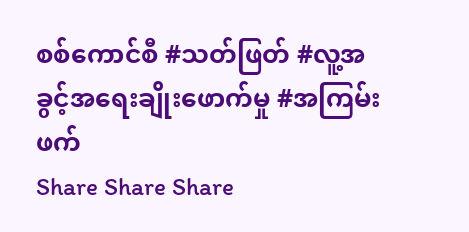စစ်ကောင်စီ #သတ်ဖြတ် #လူ့အခွင့်အရေးချိုးဖောက်မှု #အကြမ်းဖက်
Share Share Share